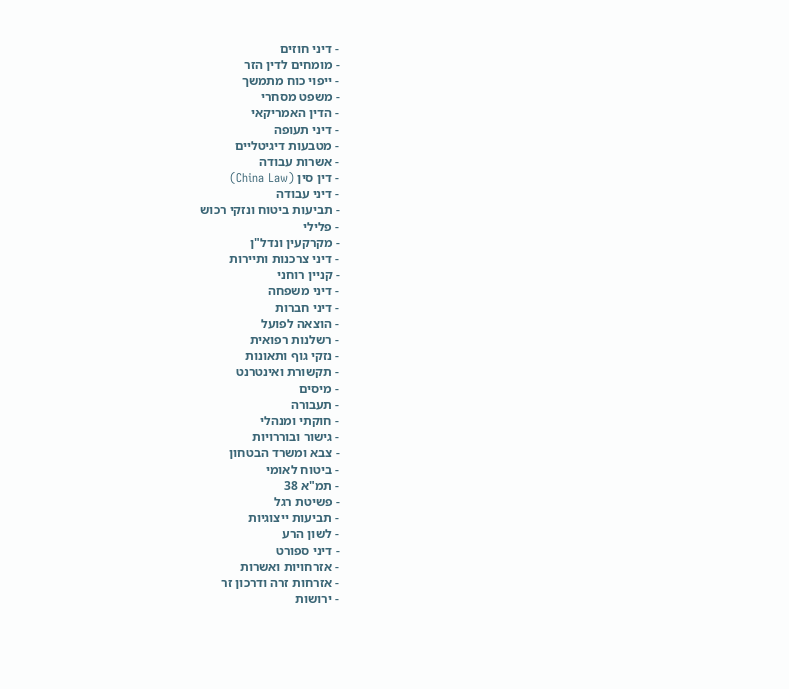- דיני חוזים
- מומחים לדין הזר
- ייפוי כוח מתמשך
- משפט מסחרי
- הדין האמריקאי
- דיני תעופה
- מטבעות דיגיטליים
- אשרות עבודה
- דין סין (China Law)
- דיני עבודה
- תביעות ביטוח ונזקי רכוש
- פלילי
- מקרקעין ונדל"ן
- דיני צרכנות ותיירות
- קניין רוחני
- דיני משפחה
- דיני חברות
- הוצאה לפועל
- רשלנות רפואית
- נזקי גוף ותאונות
- תקשורת ואינטרנט
- מיסים
- תעבורה
- חוקתי ומנהלי
- גישור ובוררויות
- צבא ומשרד הבטחון
- ביטוח לאומי
- תמ"א 38
- פשיטת רגל
- תביעות ייצוגיות
- לשון הרע
- דיני ספורט
- אזרחויות ואשרות
- אזרחות זרה ודרכון זר
- ירושות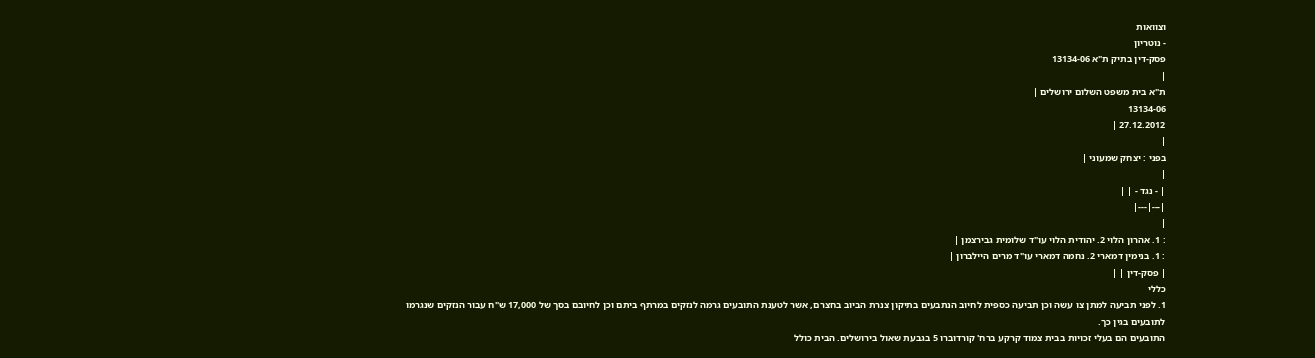וצוואות
- נוטריון
פסק-דין בתיק ת"א 13134-06
|
ת"א בית משפט השלום ירושלים |
13134-06
27.12.2012 |
|
בפני : יצחק שמעוני |
|
| - נגד - | |
|---|---|
|
: 1. אהרון הלוי 2. יהודית הלוי עו"ד שלומית גבירצמן |
: 1. בנימין דמארי 2. נחמה דמארי עו"ד מרים היילברון |
| פסק-דין | |
כללי
1. לפני תביעה למתן צו עשה וכן תביעה כספית לחיוב הנתבעים בתיקון צנרת הביוב בחצרם, אשר לטענת התובעים גרמה לנזקים במרתף ביתם וכן לחיובם בסך של 17,000 ש"ח עבור הנזקים שנגרמו לתובעים בגין כך.
התובעים הם בעלי זכויות בבית צמוד קרקע ברח' קורדוברו 5 בגבעת שאול בירושלים. הבית כולל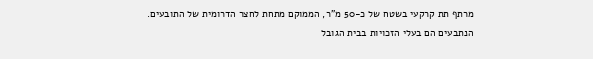מרתף תת קרקעי בשטח של כ-50 מ"ר, הממוקם מתחת לחצר הדרומית של התובעים.
הנתבעים הם בעלי הזכויות בבית הגובל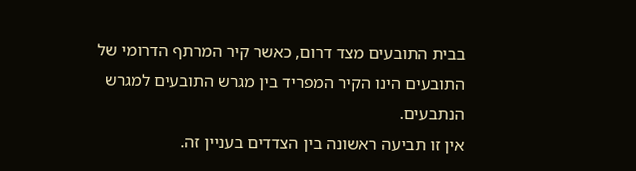בבית התובעים מצד דרום, כאשר קיר המרתף הדרומי של התובעים הינו הקיר המפריד בין מגרש התובעים למגרש הנתבעים.
אין זו תביעה ראשונה בין הצדדים בעניין זה.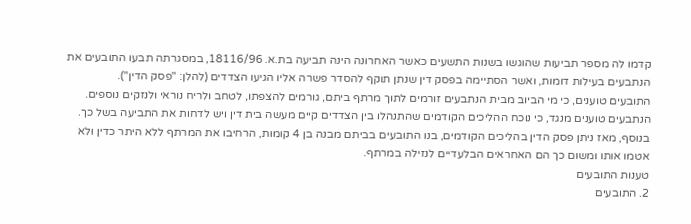קדמו לה מספר תביעות שהוגשו בשנות התשעים כאשר האחרונה הינה תביעה בת.א. 18116/96, במסגרתה תבעו התובעים את הנתבעים בעילות דומות, ואשר הסתיימה בפסק דין שנתן תוקף להסדר פשרה אליו הגיעו הצדדים (להלן: "פסק הדין").
התובעים טוענים, כי מי הביוב מבית הנתבעים זורמים לתוך מרתף ביתם, גורמים להצפתו, לטחב ולריח נוראי ולנזקים נוספים.
הנתבעים טוענים מנגד, כי נוכח ההליכים הקודמים שהתנהלו בין הצדדים קיים מעשה בית דין ויש לדחות את התביעה בשל כך. בנוסף, מאז ניתן פסק הדין בהליכים הקודמים, בנו התובעים בביתם מבנה בן 4 קומות, הרחיבו את המרתף ללא היתר כדין ולא אטמו אותו ומשום כך הם האחראים הבלעדיים לנזילה במרתף.
טענות התובעים
2. התובעים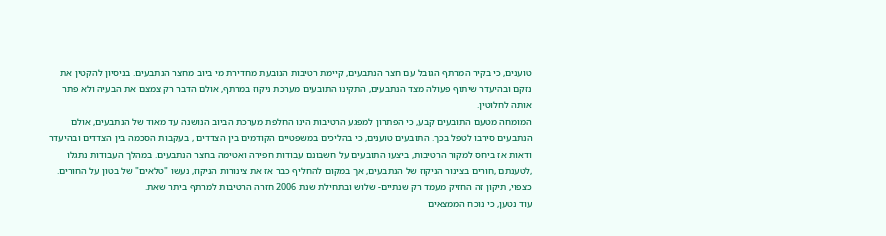טוענים, כי בקיר המרתף הגובל עם חצר הנתבעים, קיימת רטיבות הנובעת מחדירת מי ביוב מחצר הנתבעים. בניסיון להקטין את נזקם ובהיעדר שיתוף פעולה מצד הנתבעים, התקינו התובעים מערכת ניקוז במרתף, אולם הדבר רק צמצם את הבעיה ולא פתר אותה לחלוטין.
המומחה מטעם התובעים קבע, כי הפתרון למפגע הרטיבות הינו החלפת מערכת הביוב הנושנה עד מאוד של הנתבעים, אולם הנתבעים סירבו לטפל בכך. התובעים טוענים, כי בהליכים במשפטיים הקודמים בין הצדדים , בעקבות הסכמה בין הצדדים ובהיעדר ודאות אז ביחס למקור הרטיבות, ביצעו התובעים על חשבונם עבודות חפירה ואטימה בחצר הנתבעים. במהלך העבודות נתגלו ,לטענתם ,חורים בצינור הניקוז של הנתבעים, אך במקום להחליף כבר אז את צינורות הניקוז, נעשו "טלאים" של בטון על החורים. כצפוי, תיקון זה החזיק מעמד רק שנתיים- שלוש ובתחילת שנת 2006 חזרה הרטיבות למרתף ביתר שאת.
עוד נטען, כי נוכח הממצאים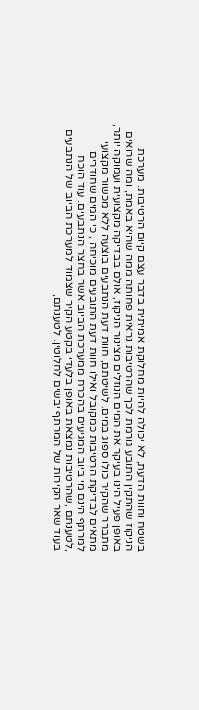בשטח וחוות הדעת, לא יכולה להיות מחלוקת אמיתית בדבר עצם קיום הרטיבות. מערכת הניקוז שהתקין התובע גורמת לכך שהרטיבות נראית פחותה ממה שהיא באמת, ומה שרואים באופן פעיל הינו בעיקר את המים הנוזלים מצינור הניקוז, אולם בבדיקה מקצועית ועמוקה יותר, מתברר שהקיר כולו ספוג במים. לשיטתם, חוות דעת הנתבעים בוצעה ללא מכשור מקצועי מתאים לבדיקת הרטיבות כמקובל ואילו חוות דעת התובעים מוכיחה , כי המים שחודרים למרתף הינם מי ביוב המגיעים בהכרח ממערכת הביוב אשר בחצר הנתבעים. עוד הוכח ,לטענתם ,שהרטיבות נמצאת באופן בלעדי בקטע הקיר שצמוד למערכת הביוב של הנתבעים בעוד שאר הקירות של המרתף יבשים לחלוטין. לטענתם,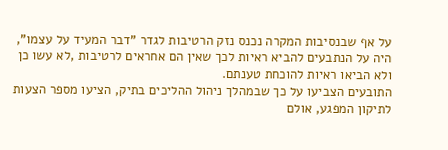על אף שבנסיבות המקרה נכנס נזק הרטיבות לגדר "דבר המעיד על עצמו", היה על הנתבעים להביא ראיות לכך שאין הם אחראים לרטיבות ,לא עשו כן ולא הביאו ראיות להוכחת טענתם.
התובעים הצביעו על כך שבמהלך ניהול ההליכים בתיק, הציעו מספר הצעות לתיקון המפגע, אולם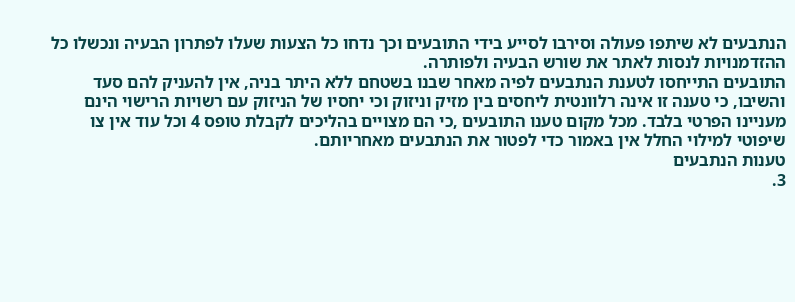הנתבעים לא שיתפו פעולה וסירבו לסייע בידי התובעים וכך נדחו כל הצעות שעלו לפתרון הבעיה ונכשלו כל ההזדמנויות לנסות לאתר את שורש הבעיה ולפותרה.
התובעים התייחסו לטענת הנתבעים לפיה מאחר שבנו בשטחם ללא היתר בניה, אין להעניק להם סעד והשיבו, כי טענה זו אינה רלוונטית ליחסים בין מזיק וניזוק וכי יחסיו של הניזוק עם רשויות הרישוי הינם מעניינו הפרטי בלבד. מכל מקום טענו התובעים ,כי הם מצויים בהליכים לקבלת טופס 4 וכל עוד אין צו שיפוטי למילוי החלל אין באמור כדי לפטור את הנתבעים מאחריותם.
טענות הנתבעים
3.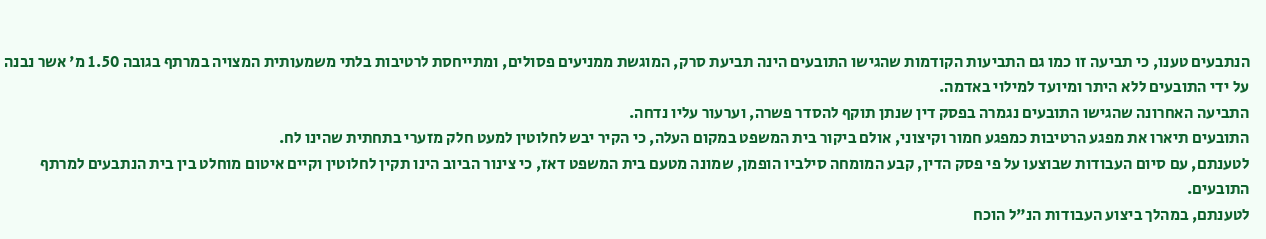הנתבעים טענו, כי תביעה זו כמו גם התביעות הקודמות שהגישו התובעים הינה תביעת סרק, המוגשת ממניעים פסולים, ומתייחסת לרטיבות בלתי משמעותית המצויה במרתף בגובה 1.50 מ' אשר נבנה על ידי התובעים ללא היתר ומיועד למילוי באדמה.
התביעה האחרונה שהגישו התובעים נגמרה בפסק דין שנתן תוקף להסדר פשרה, וערעור עליו נדחה.
התובעים תיארו את מפגע הרטיבות כמפגע חמור וקיצוני, אולם ביקור בית המשפט במקום העלה, כי הקיר יבש לחלוטין למעט חלק מזערי בתחתית שהינו לח.
לטענתם, עם סיום העבודות שבוצעו על פי פסק הדין, קבע המומחה סילביו הופמן, שמונה מטעם בית המשפט דאז, כי צינור הביוב הינו תקין לחלוטין וקיים איטום מוחלט בין בית הנתבעים למרתף התובעים.
לטענתם, במהלך ביצוע העבודות הנ"ל הוכח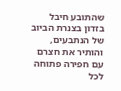שהתובע חיבל בזדון בצנרת הביוב של הנתבעים, והותיר את חצרם עם חפירה פתוחה לכל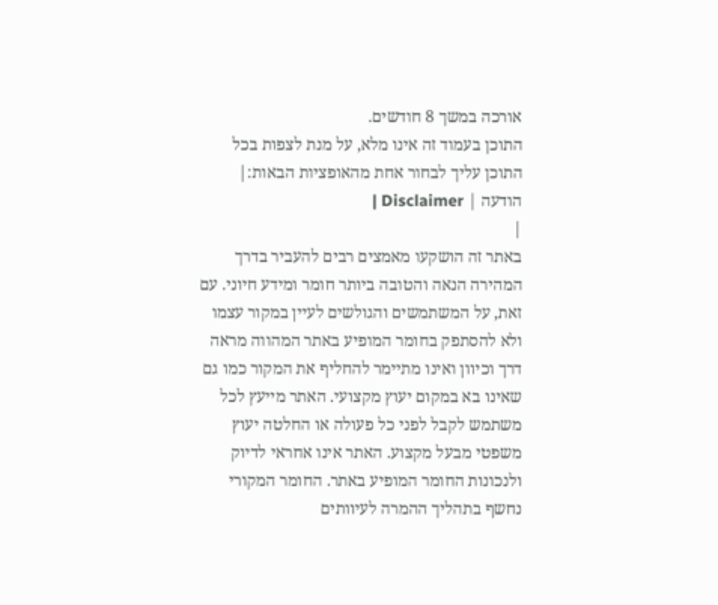אורכה במשך 8 חודשים.
התוכן בעמוד זה אינו מלא, על מנת לצפות בכל התוכן עליך לבחור אחת מהאופציות הבאות:| הודעה | Disclaimer |
|
באתר זה הושקעו מאמצים רבים להעביר בדרך המהירה הנאה והטובה ביותר חומר ומידע חיוני. עם זאת, על המשתמשים והגולשים לעיין במקור עצמו ולא להסתפק בחומר המופיע באתר המהווה מראה דרך וכיוון ואינו מתיימר להחליף את המקור כמו גם שאינו בא במקום יעוץ מקצועי. האתר מייעץ לכל משתמש לקבל לפני כל פעולה או החלטה יעוץ משפטי מבעל מקצוע. האתר אינו אחראי לדיוק ולנכונות החומר המופיע באתר. החומר המקורי נחשף בתהליך ההמרה לעיוותים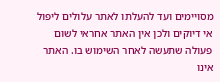מסויימים ועד להעלתו לאתר עלולים ליפול אי דיוקים ולכן אין האתר אחראי לשום פעולה שתעשה לאחר השימוש בו. האתר אינו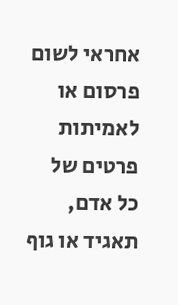אחראי לשום פרסום או לאמיתות פרטים של כל אדם, תאגיד או גוף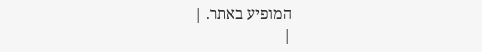המופיע באתר. |
|